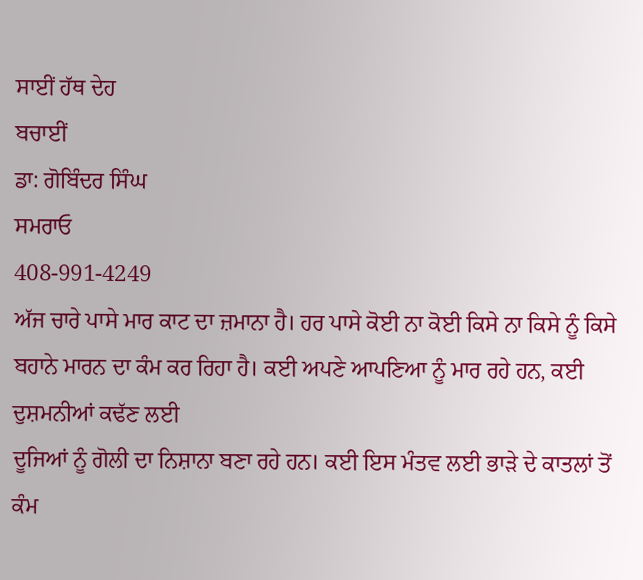ਸਾਈਂ ਹੱਥ ਦੇਹ
ਬਚਾਈਂ
ਡਾ: ਗੋਬਿੰਦਰ ਸਿੰਘ
ਸਮਰਾਓ
408-991-4249
ਅੱਜ ਚਾਰੇ ਪਾਸੇ ਮਾਰ ਕਾਟ ਦਾ ਜ਼ਮਾਨਾ ਹੈ। ਹਰ ਪਾਸੇ ਕੋਈ ਨਾ ਕੋਈ ਕਿਸੇ ਨਾ ਕਿਸੇ ਨੂੰ ਕਿਸੇ
ਬਹਾਨੇ ਮਾਰਨ ਦਾ ਕੰਮ ਕਰ ਰਿਹਾ ਹੈ। ਕਈ ਅਪਣੇ ਆਪਣਿਆ ਨੂੰ ਮਾਰ ਰਹੇ ਹਨ, ਕਈ ਦੁਸ਼ਮਨੀਆਂ ਕਢੱਣ ਲਈ
ਦੂਜਿਆਂ ਨੂੰ ਗੋਲੀ ਦਾ ਨਿਸ਼ਾਨਾ ਬਣਾ ਰਹੇ ਹਨ। ਕਈ ਇਸ ਮੰਤਵ ਲਈ ਭਾੜੇ ਦੇ ਕਾਤਲਾਂ ਤੋਂ ਕੰਮ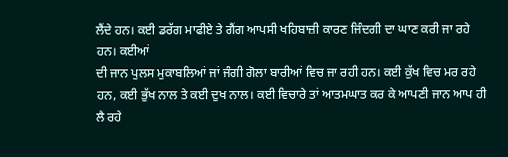ਲੈਂਦੇ ਹਨ। ਕਈ ਡਰੱਗ ਮਾਫੀਏ ਤੇ ਗੈਂਗ ਆਪਸੀ ਖਹਿਬਾਜ਼ੀ ਕਾਰਣ ਜਿੰਦਗੀ ਦਾ ਘਾਣ ਕਰੀ ਜਾ ਰਹੇ ਹਨ। ਕਈਆਂ
ਦੀ ਜਾਨ ਪੁਲਸ ਮੁਕਾਬਲਿਆਂ ਜਾਂ ਜੰਗੀ ਗੋਲਾ ਬਾਰੀਆਂ ਵਿਚ ਜਾ ਰਹੀ ਹਨ। ਕਈ ਕੁੱਖ ਵਿਚ ਮਰ ਰਹੇ
ਹਨ, ਕਈ ਭੁੱਖ ਨਾਲ ਤੇ ਕਈ ਦੁਖ ਨਾਲ। ਕਈ ਵਿਚਾਰੇ ਤਾਂ ਆਤਮਘਾਤ ਕਰ ਕੇ ਆਪਣੀ ਜਾਨ ਆਪ ਹੀ ਲੈ ਰਹੇ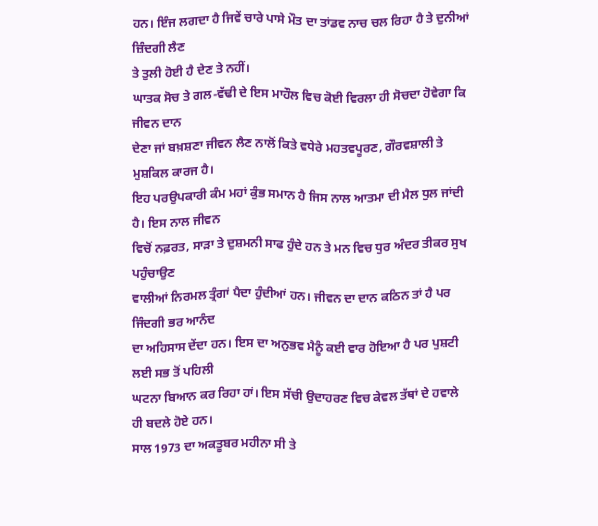ਹਨ। ਇੰਜ ਲਗਦਾ ਹੈ ਜਿਵੇਂ ਚਾਰੇ ਪਾਸੇ ਮੌਤ ਦਾ ਤਾਂਡਵ ਨਾਚ ਚਲ ਰਿਹਾ ਹੈ ਤੇ ਦੁਨੀਆਂ ਜ਼ਿੰਦਗੀ ਲੈਣ
ਤੇ ਤੁਲੀ ਹੋਈ ਹੈ ਦੇਣ ਤੇ ਨਹੀਂ।
ਘਾਤਕ ਸੋਚ ਤੇ ਗਲ-ਵੱਢੀ ਦੇ ਇਸ ਮਾਹੌਲ ਵਿਚ ਕੋਈ ਵਿਰਲਾ ਹੀ ਸੋਚਦਾ ਹੋਵੇਗਾ ਕਿ ਜੀਵਨ ਦਾਨ
ਦੇਣਾ ਜਾਂ ਬਖ਼ਸ਼ਣਾ ਜੀਵਨ ਲੈਣ ਨਾਲੋਂ ਕਿਤੇ ਵਧੇਰੇ ਮਹਤਵਪੂਰਣ, ਗੌਰਵਸ਼ਾਲੀ ਤੇ ਮੁਸ਼ਕਿਲ ਕਾਰਜ ਹੈ।
ਇਹ ਪਰਉਪਕਾਰੀ ਕੰਮ ਮਹਾਂ ਕੁੰਭ ਸਮਾਨ ਹੈ ਜਿਸ ਨਾਲ ਆਤਮਾ ਦੀ ਮੈਲ ਧੁਲ ਜਾਂਦੀ ਹੈ। ਇਸ ਨਾਲ ਜੀਵਨ
ਵਿਚੋਂ ਨਫ਼ਰਤ, ਸਾੜਾ ਤੇ ਦੁਸ਼ਮਨੀ ਸਾਫ ਹੁੰਦੇ ਹਨ ਤੇ ਮਨ ਵਿਚ ਧੁਰ ਅੰਦਰ ਤੀਕਰ ਸੁਖ ਪਹੁੰਚਾਉਣ
ਵਾਲੀਆਂ ਨਿਰਮਲ ਤ੍ਰੰਗਾਂ ਪੈਦਾ ਹੁੰਦੀਆਂ ਹਨ। ਜੀਵਨ ਦਾ ਦਾਨ ਕਠਿਨ ਤਾਂ ਹੈ ਪਰ ਜਿੰਦਗੀ ਭਰ ਆਨੰਦ
ਦਾ ਅਹਿਸਾਸ ਦੇਂਦਾ ਹਨ। ਇਸ ਦਾ ਅਨੁਭਵ ਮੈਨੂੰ ਕਈ ਵਾਰ ਹੋਇਆ ਹੈ ਪਰ ਪੁਸ਼ਟੀ ਲਈ ਸਭ ਤੋਂ ਪਹਿਲੀ
ਘਟਨਾ ਬਿਆਨ ਕਰ ਰਿਹਾ ਹਾਂ। ਇਸ ਸੱਚੀ ਉਦਾਹਰਣ ਵਿਚ ਕੇਵਲ ਤੱਥਾਂ ਦੇ ਹਵਾਲੇ ਹੀ ਬਦਲੇ ਹੋਏ ਹਨ।
ਸਾਲ 1973 ਦਾ ਅਕਤੂਬਰ ਮਹੀਨਾ ਸੀ ਤੇ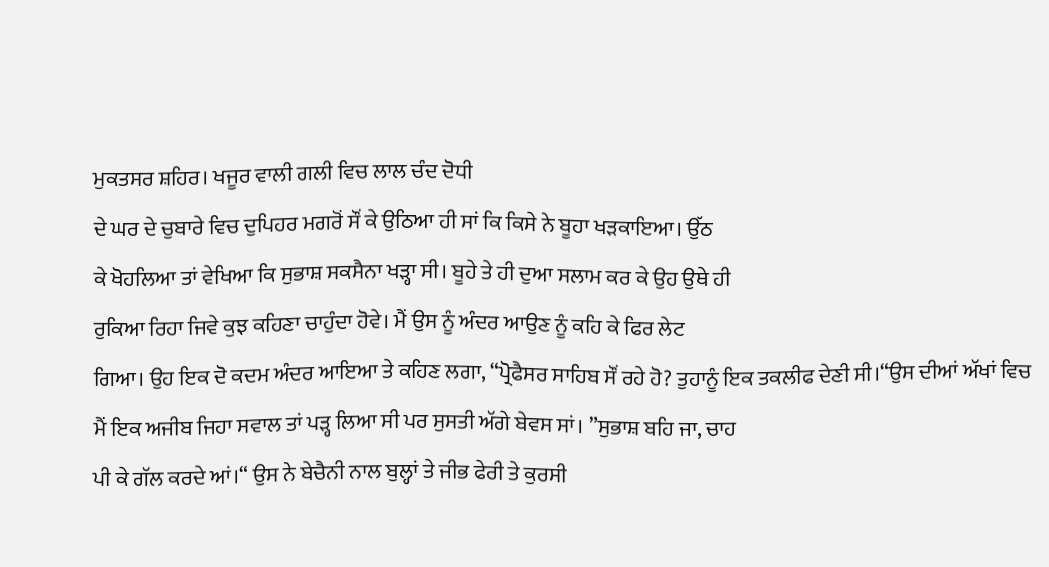ਮੁਕਤਸਰ ਸ਼ਹਿਰ। ਖਜੂਰ ਵਾਲੀ ਗਲੀ ਵਿਚ ਲਾਲ ਚੰਦ ਦੋਧੀ
ਦੇ ਘਰ ਦੇ ਚੁਬਾਰੇ ਵਿਚ ਦੁਪਿਹਰ ਮਗਰੋਂ ਸੌਂ ਕੇ ਉਠਿਆ ਹੀ ਸਾਂ ਕਿ ਕਿਸੇ ਨੇ ਬੂਹਾ ਖੜਕਾਇਆ। ਉੱਠ
ਕੇ ਖੋਹਲਿਆ ਤਾਂ ਵੇਖਿਆ ਕਿ ਸੁਭਾਸ਼ ਸਕਸੈਨਾ ਖੜ੍ਹਾ ਸੀ। ਬੂਹੇ ਤੇ ਹੀ ਦੁਆ ਸਲਾਮ ਕਰ ਕੇ ਉਹ ਉਥੇ ਹੀ
ਰੁਕਿਆ ਰਿਹਾ ਜਿਵੇ ਕੁਝ ਕਹਿਣਾ ਚਾਹੁੰਦਾ ਹੋਵੇ। ਮੈਂ ਉਸ ਨੂੰ ਅੰਦਰ ਆਉਣ ਨੂੰ ਕਹਿ ਕੇ ਫਿਰ ਲੇਟ
ਗਿਆ। ਉਹ ਇਕ ਦੋ ਕਦਮ ਅੰਦਰ ਆਇਆ ਤੇ ਕਹਿਣ ਲਗਾ, “ਪ੍ਰੋਫੈਸਰ ਸਾਹਿਬ ਸੌਂ ਰਹੇ ਹੋ? ਤੁਹਾਨੂੰ ਇਕ ਤਕਲੀਫ ਦੇਣੀ ਸੀ।“ਉਸ ਦੀਆਂ ਅੱਖਾਂ ਵਿਚ
ਮੈਂ ਇਕ ਅਜੀਬ ਜਿਹਾ ਸਵਾਲ ਤਾਂ ਪੜ੍ਹ ਲਿਆ ਸੀ ਪਰ ਸੁਸਤੀ ਅੱਗੇ ਬੇਵਸ ਸਾਂ। ”ਸੁਭਾਸ਼ ਬਹਿ ਜਾ, ਚਾਹ
ਪੀ ਕੇ ਗੱਲ ਕਰਦੇ ਆਂ।“ ਉਸ ਨੇ ਬੇਚੈਨੀ ਨਾਲ ਬੁਲ੍ਹਾਂ ਤੇ ਜੀਭ ਫੇਰੀ ਤੇ ਕੁਰਸੀ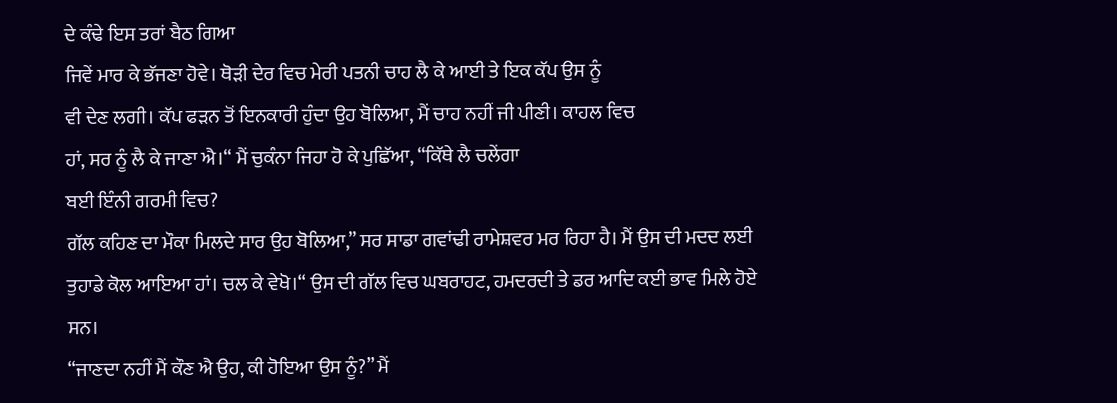ਦੇ ਕੰਢੇ ਇਸ ਤਰਾਂ ਬੈਠ ਗਿਆ
ਜਿਵੇਂ ਮਾਰ ਕੇ ਭੱਜਣਾ ਹੋਵੇ। ਥੋੜੀ ਦੇਰ ਵਿਚ ਮੇਰੀ ਪਤਨੀ ਚਾਹ ਲੈ ਕੇ ਆਈ ਤੇ ਇਕ ਕੱਪ ਉਸ ਨੂੰ
ਵੀ ਦੇਣ ਲਗੀ। ਕੱਪ ਫੜਨ ਤੋਂ ਇਨਕਾਰੀ ਹੁੰਦਾ ਉਹ ਬੋਲਿਆ, ਮੈਂ ਚਾਹ ਨਹੀਂ ਜੀ ਪੀਣੀ। ਕਾਹਲ ਵਿਚ
ਹਾਂ, ਸਰ ਨੂੰ ਲੈ ਕੇ ਜਾਣਾ ਐ।“ ਮੈਂ ਚੁਕੰਨਾ ਜਿਹਾ ਹੋ ਕੇ ਪੁਛਿੱਆ, “ਕਿੱਥੇ ਲੈ ਚਲੇਂਗਾ
ਬਈ ਇੰਨੀ ਗਰਮੀ ਵਿਚ?
ਗੱਲ ਕਹਿਣ ਦਾ ਮੌਕਾ ਮਿਲਦੇ ਸਾਰ ਉਹ ਬੋਲਿਆ,” ਸਰ ਸਾਡਾ ਗਵਾਂਢੀ ਰਾਮੇਸ਼ਵਰ ਮਰ ਰਿਹਾ ਹੈ। ਮੈਂ ਉਸ ਦੀ ਮਦਦ ਲਈ
ਤੁਹਾਡੇ ਕੋਲ ਆਇਆ ਹਾਂ। ਚਲ ਕੇ ਵੇਖੋ।“ ਉਸ ਦੀ ਗੱਲ ਵਿਚ ਘਬਰਾਹਟ, ਹਮਦਰਦੀ ਤੇ ਡਰ ਆਦਿ ਕਈ ਭਾਵ ਮਿਲੇ ਹੋਏ
ਸਨ।
“ਜਾਣਦਾ ਨਹੀਂ ਮੈਂ ਕੌਣ ਐ ਉਹ, ਕੀ ਹੋਇਆ ਉਸ ਨੂੰ?” ਮੈਂ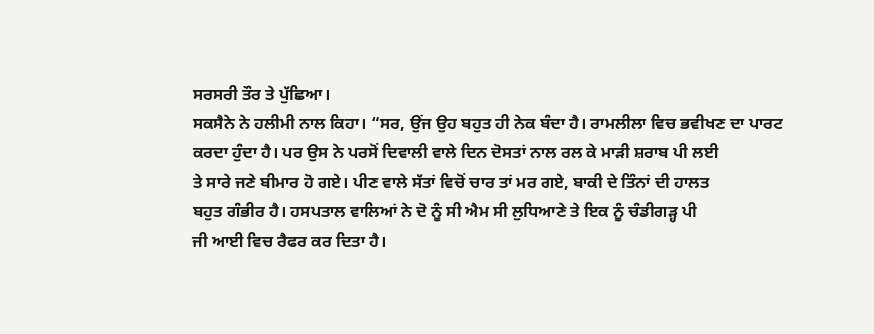ਸਰਸਰੀ ਤੌਰ ਤੇ ਪੁੱਛਿਆ।
ਸਕਸੈਨੇ ਨੇ ਹਲੀਮੀ ਨਾਲ ਕਿਹਾ। “ਸਰ, ਉਂਜ ਉਹ ਬਹੁਤ ਹੀ ਨੇਕ ਬੰਦਾ ਹੈ। ਰਾਮਲੀਲਾ ਵਿਚ ਭਵੀਖਣ ਦਾ ਪਾਰਟ
ਕਰਦਾ ਹੁੰਦਾ ਹੈ। ਪਰ ਉਸ ਨੇ ਪਰਸੋਂ ਦਿਵਾਲੀ ਵਾਲੇ ਦਿਨ ਦੋਸਤਾਂ ਨਾਲ ਰਲ ਕੇ ਮਾੜੀ ਸ਼ਰਾਬ ਪੀ ਲਈ
ਤੇ ਸਾਰੇ ਜਣੇ ਬੀਮਾਰ ਹੋ ਗਏ। ਪੀਣ ਵਾਲੇ ਸੱਤਾਂ ਵਿਚੋਂ ਚਾਰ ਤਾਂ ਮਰ ਗਏ, ਬਾਕੀ ਦੇ ਤਿੰਨਾਂ ਦੀ ਹਾਲਤ
ਬਹੁਤ ਗੰਭੀਰ ਹੈ। ਹਸਪਤਾਲ ਵਾਲਿਆਂ ਨੇ ਦੋ ਨੂੰ ਸੀ ਐਮ ਸੀ ਲੁਧਿਆਣੇ ਤੇ ਇਕ ਨੂੰ ਚੰਡੀਗੜ੍ਹ ਪੀ
ਜੀ ਆਈ ਵਿਚ ਰੈਫਰ ਕਰ ਦਿਤਾ ਹੈ।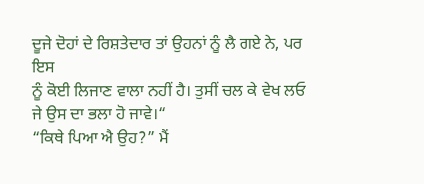ਦੂਜੇ ਦੋਹਾਂ ਦੇ ਰਿਸ਼ਤੇਦਾਰ ਤਾਂ ਉਹਨਾਂ ਨੂੰ ਲੈ ਗਏ ਨੇ, ਪਰ ਇਸ
ਨੂੰ ਕੋਈ ਲਿਜਾਣ ਵਾਲਾ ਨਹੀਂ ਹੈ। ਤੁਸੀਂ ਚਲ ਕੇ ਵੇਖ ਲਓ ਜੇ ਉਸ ਦਾ ਭਲਾ ਹੋ ਜਾਵੇ।“
“ਕਿਥੇ ਪਿਆ ਐ ਉਹ?” ਮੈਂ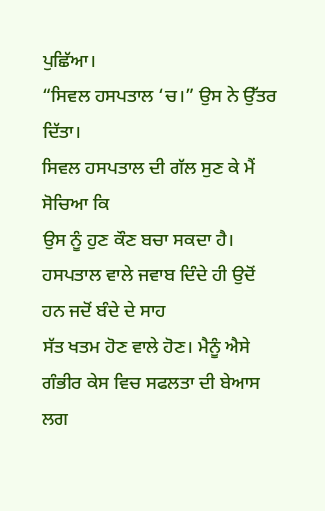ਪੁਛਿੱਆ।
“ਸਿਵਲ ਹਸਪਤਾਲ ‘ਚ।” ਉਸ ਨੇ ਉੱਤਰ
ਦਿੱਤਾ।
ਸਿਵਲ ਹਸਪਤਾਲ ਦੀ ਗੱਲ ਸੁਣ ਕੇ ਮੈਂ ਸੋਚਿਆ ਕਿ
ਉਸ ਨੂੰ ਹੁਣ ਕੌਣ ਬਚਾ ਸਕਦਾ ਹੈ। ਹਸਪਤਾਲ ਵਾਲੇ ਜਵਾਬ ਦਿੰਦੇ ਹੀ ਉਦੋਂ ਹਨ ਜਦੋਂ ਬੰਦੇ ਦੇ ਸਾਹ
ਸੱਤ ਖਤਮ ਹੋਣ ਵਾਲੇ ਹੋਣ। ਮੈਨੂੰ ਐਸੇ ਗੰਭੀਰ ਕੇਸ ਵਿਚ ਸਫਲਤਾ ਦੀ ਬੇਆਸ ਲਗ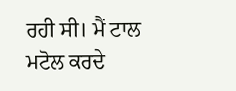ਰਹੀ ਸੀ। ਮੈਂ ਟਾਲ
ਮਟੋਲ ਕਰਦੇ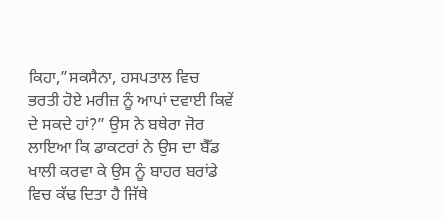ਕਿਹਾ,”ਸਕਸੈਨਾ, ਹਸਪਤਾਲ ਵਿਚ ਭਰਤੀ ਹੋਏ ਮਰੀਜ਼ ਨੂੰ ਆਪਾਂ ਦਵਾਈ ਕਿਵੇਂ ਦੇ ਸਕਦੇ ਹਾਂ?” ਉਸ ਨੇ ਬਥੇਰਾ ਜੋਰ
ਲਾਇਆ ਕਿ ਡਾਕਟਰਾਂ ਨੇ ਉਸ ਦਾ ਬੈੱਡ ਖਾਲੀ ਕਰਵਾ ਕੇ ਉਸ ਨੂੰ ਬਾਹਰ ਬਰਾਂਡੇ ਵਿਚ ਕੱਢ ਦਿਤਾ ਹੈ ਜਿੱਥੇ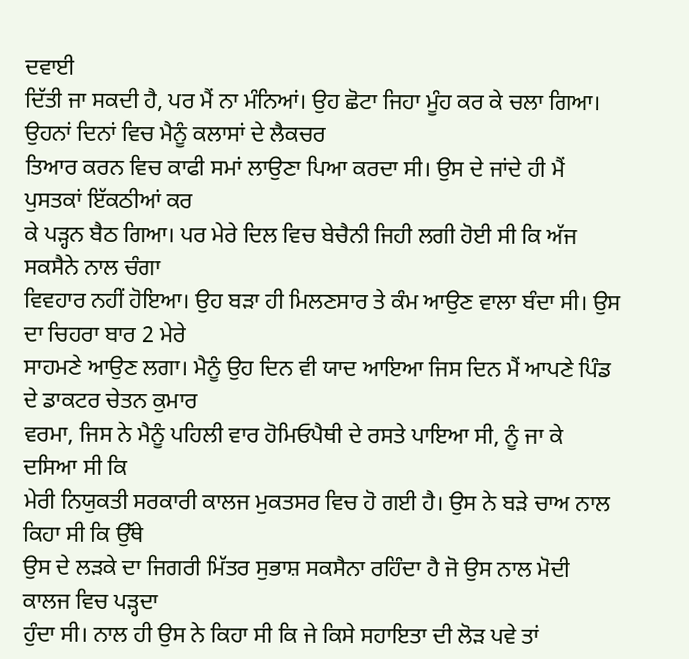ਦਵਾਈ
ਦਿੱਤੀ ਜਾ ਸਕਦੀ ਹੈ, ਪਰ ਮੈਂ ਨਾ ਮੰਨਿਆਂ। ਉਹ ਛੋਟਾ ਜਿਹਾ ਮੂੰਹ ਕਰ ਕੇ ਚਲਾ ਗਿਆ।
ਉਹਨਾਂ ਦਿਨਾਂ ਵਿਚ ਮੈਨੂੰ ਕਲਾਸਾਂ ਦੇ ਲੈਕਚਰ
ਤਿਆਰ ਕਰਨ ਵਿਚ ਕਾਫੀ ਸਮਾਂ ਲਾਉਣਾ ਪਿਆ ਕਰਦਾ ਸੀ। ਉਸ ਦੇ ਜਾਂਦੇ ਹੀ ਮੈਂ ਪੁਸਤਕਾਂ ਇੱਕਠੀਆਂ ਕਰ
ਕੇ ਪੜ੍ਹਨ ਬੈਠ ਗਿਆ। ਪਰ ਮੇਰੇ ਦਿਲ ਵਿਚ ਬੇਚੈਨੀ ਜਿਹੀ ਲਗੀ ਹੋਈ ਸੀ ਕਿ ਅੱਜ ਸਕਸੈਨੇ ਨਾਲ ਚੰਗਾ
ਵਿਵਹਾਰ ਨਹੀਂ ਹੋਇਆ। ਉਹ ਬੜਾ ਹੀ ਮਿਲਣਸਾਰ ਤੇ ਕੰਮ ਆਉਣ ਵਾਲਾ ਬੰਦਾ ਸੀ। ਉਸ ਦਾ ਚਿਹਰਾ ਬਾਰ 2 ਮੇਰੇ
ਸਾਹਮਣੇ ਆਉਣ ਲਗਾ। ਮੈਨੂੰ ਉਹ ਦਿਨ ਵੀ ਯਾਦ ਆਇਆ ਜਿਸ ਦਿਨ ਮੈਂ ਆਪਣੇ ਪਿੰਡ ਦੇ ਡਾਕਟਰ ਚੇਤਨ ਕੁਮਾਰ
ਵਰਮਾ, ਜਿਸ ਨੇ ਮੈਨੂੰ ਪਹਿਲੀ ਵਾਰ ਹੋਮਿਓਪੈਥੀ ਦੇ ਰਸਤੇ ਪਾਇਆ ਸੀ, ਨੂੰ ਜਾ ਕੇ ਦਸਿਆ ਸੀ ਕਿ
ਮੇਰੀ ਨਿਯੁਕਤੀ ਸਰਕਾਰੀ ਕਾਲਜ ਮੁਕਤਸਰ ਵਿਚ ਹੋ ਗਈ ਹੈ। ਉਸ ਨੇ ਬੜੇ ਚਾਅ ਨਾਲ ਕਿਹਾ ਸੀ ਕਿ ਉੱਥੇ
ਉਸ ਦੇ ਲੜਕੇ ਦਾ ਜਿਗਰੀ ਮਿੱਤਰ ਸੁਭਾਸ਼ ਸਕਸੈਨਾ ਰਹਿੰਦਾ ਹੈ ਜੋ ਉਸ ਨਾਲ ਮੋਦੀ ਕਾਲਜ ਵਿਚ ਪੜ੍ਹਦਾ
ਹੁੰਦਾ ਸੀ। ਨਾਲ ਹੀ ਉਸ ਨੇ ਕਿਹਾ ਸੀ ਕਿ ਜੇ ਕਿਸੇ ਸਹਾਇਤਾ ਦੀ ਲੋੜ ਪਵੇ ਤਾਂ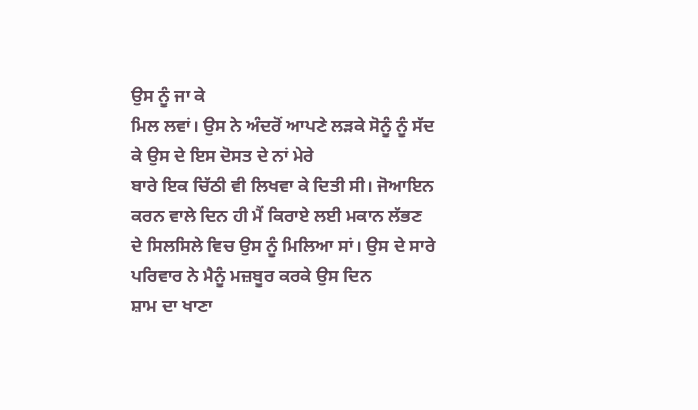ਉਸ ਨੂੰ ਜਾ ਕੇ
ਮਿਲ ਲਵਾਂ। ਉਸ ਨੇ ਅੰਦਰੋਂ ਆਪਣੇ ਲੜਕੇ ਸੋਨੂੰ ਨੂੰ ਸੱਦ ਕੇ ਉਸ ਦੇ ਇਸ ਦੋਸਤ ਦੇ ਨਾਂ ਮੇਰੇ
ਬਾਰੇ ਇਕ ਚਿੱਠੀ ਵੀ ਲਿਖਵਾ ਕੇ ਦਿਤੀ ਸੀ। ਜੋਆਇਨ ਕਰਨ ਵਾਲੇ ਦਿਨ ਹੀ ਮੈਂ ਕਿਰਾਏ ਲਈ ਮਕਾਨ ਲੱਭਣ
ਦੇ ਸਿਲਸਿਲੇ ਵਿਚ ਉਸ ਨੂੰ ਮਿਲਿਆ ਸਾਂ। ਉਸ ਦੇ ਸਾਰੇ ਪਰਿਵਾਰ ਨੇ ਮੈਨੂੰ ਮਜ਼ਬੂਰ ਕਰਕੇ ਉਸ ਦਿਨ
ਸ਼ਾਮ ਦਾ ਖਾਣਾ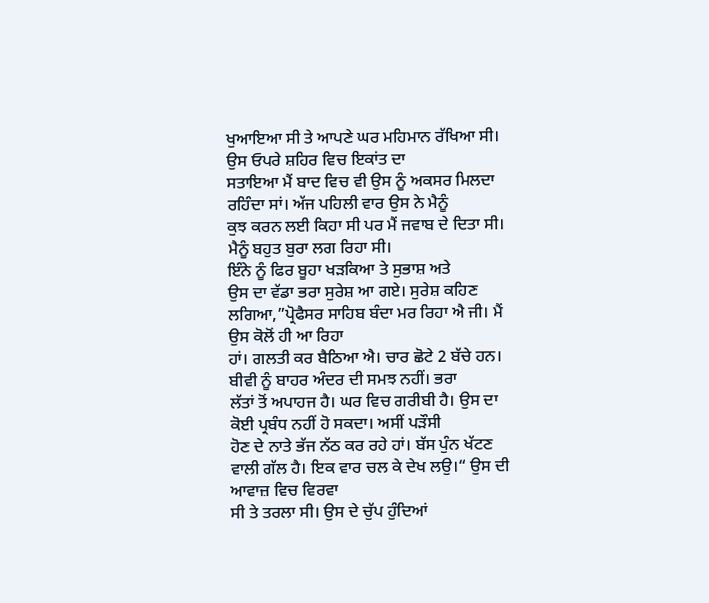ਖੁਆਇਆ ਸੀ ਤੇ ਆਪਣੇ ਘਰ ਮਹਿਮਾਨ ਰੱਖਿਆ ਸੀ। ਉਸ ਓਪਰੇ ਸ਼ਹਿਰ ਵਿਚ ਇਕਾਂਤ ਦਾ
ਸਤਾਇਆ ਮੈਂ ਬਾਦ ਵਿਚ ਵੀ ਉਸ ਨੂੰ ਅਕਸਰ ਮਿਲਦਾ ਰਹਿੰਦਾ ਸਾਂ। ਅੱਜ ਪਹਿਲੀ ਵਾਰ ਉਸ ਨੇ ਮੈਨੂੰ
ਕੁਝ ਕਰਨ ਲਈ ਕਿਹਾ ਸੀ ਪਰ ਮੈਂ ਜਵਾਬ ਦੇ ਦਿਤਾ ਸੀ। ਮੈਨੂੰ ਬਹੁਤ ਬੁਰਾ ਲਗ ਰਿਹਾ ਸੀ।
ਇੰਨੇ ਨੂੰ ਫਿਰ ਬੂਹਾ ਖੜਕਿਆ ਤੇ ਸੁਭਾਸ਼ ਅਤੇ
ਉਸ ਦਾ ਵੱਡਾ ਭਰਾ ਸੁਰੇਸ਼ ਆ ਗਏ। ਸੁਰੇਸ਼ ਕਹਿਣ ਲਗਿਆ,”ਪ੍ਰੋਫੈਸਰ ਸਾਹਿਬ ਬੰਦਾ ਮਰ ਰਿਹਾ ਐ ਜੀ। ਮੈਂ ਉਸ ਕੋਲੋਂ ਹੀ ਆ ਰਿਹਾ
ਹਾਂ। ਗਲਤੀ ਕਰ ਬੈਠਿਆ ਐ। ਚਾਰ ਛੋਟੇ 2 ਬੱਚੇ ਹਨ। ਬੀਵੀ ਨੂੰ ਬਾਹਰ ਅੰਦਰ ਦੀ ਸਮਝ ਨਹੀਂ। ਭਰਾ
ਲੱਤਾਂ ਤੋਂ ਅਪਾਹਜ ਹੈ। ਘਰ ਵਿਚ ਗਰੀਬੀ ਹੈ। ਉਸ ਦਾ ਕੋਈ ਪ੍ਰਬੰਧ ਨਹੀਂ ਹੋ ਸਕਦਾ। ਅਸੀਂ ਪੜੌਸੀ
ਹੋਣ ਦੇ ਨਾਤੇ ਭੱਜ ਨੱਠ ਕਰ ਰਹੇ ਹਾਂ। ਬੱਸ ਪੁੰਨ ਖੱਟਣ ਵਾਲੀ ਗੱਲ ਹੈ। ਇਕ ਵਾਰ ਚਲ ਕੇ ਦੇਖ ਲਉ।“ ਉਸ ਦੀ ਆਵਾਜ਼ ਵਿਚ ਵਿਰਵਾ
ਸੀ ਤੇ ਤਰਲਾ ਸੀ। ਉਸ ਦੇ ਚੁੱਪ ਹੁੰਦਿਆਂ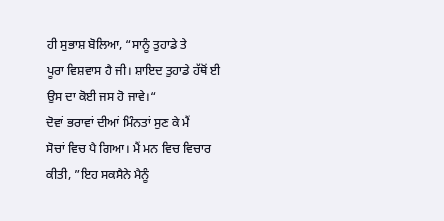ਹੀ ਸੁਭਾਸ਼ ਬੋਲਿਆ, “ਸਾਨੂੰ ਤੁਹਾਡੇ ਤੇ
ਪੂਰਾ ਵਿਸ਼ਵਾਸ ਹੈ ਜੀ। ਸ਼ਾਇਦ ਤੁਹਾਡੇ ਹੱਥੋਂ ਈ ਉਸ ਦਾ ਕੋਈ ਜਸ ਹੋ ਜਾਵੇ।“
ਦੋਵਾਂ ਭਰਾਵਾਂ ਦੀਆਂ ਮਿੰਨਤਾਂ ਸੁਣ ਕੇ ਮੈਂ
ਸੋਚਾਂ ਵਿਚ ਪੈ ਗਿਆ। ਮੈਂ ਮਨ ਵਿਚ ਵਿਚਾਰ ਕੀਤੀ, ”ਇਹ ਸਕਸੈਨੇ ਮੈਨੂੰ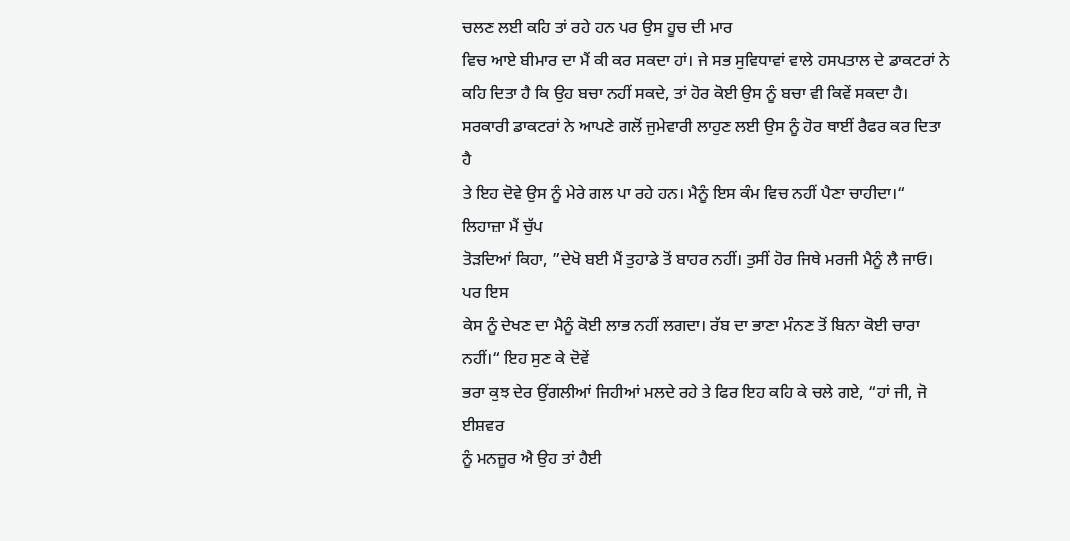ਚਲਣ ਲਈ ਕਹਿ ਤਾਂ ਰਹੇ ਹਨ ਪਰ ਉਸ ਹੂਚ ਦੀ ਮਾਰ
ਵਿਚ ਆਏ ਬੀਮਾਰ ਦਾ ਮੈਂ ਕੀ ਕਰ ਸਕਦਾ ਹਾਂ। ਜੇ ਸਭ ਸੁਵਿਧਾਵਾਂ ਵਾਲੇ ਹਸਪਤਾਲ ਦੇ ਡਾਕਟਰਾਂ ਨੇ
ਕਹਿ ਦਿਤਾ ਹੈ ਕਿ ਉਹ ਬਚਾ ਨਹੀਂ ਸਕਦੇ, ਤਾਂ ਹੋਰ ਕੋਈ ਉਸ ਨੂੰ ਬਚਾ ਵੀ ਕਿਵੇਂ ਸਕਦਾ ਹੈ।
ਸਰਕਾਰੀ ਡਾਕਟਰਾਂ ਨੇ ਆਪਣੇ ਗਲੋਂ ਜੁਮੇਵਾਰੀ ਲਾਹੁਣ ਲਈ ਉਸ ਨੂੰ ਹੋਰ ਥਾਈਂ ਰੈਫਰ ਕਰ ਦਿਤਾ ਹੈ
ਤੇ ਇਹ ਦੋਵੇ ਉਸ ਨੂੰ ਮੇਰੇ ਗਲ ਪਾ ਰਹੇ ਹਨ। ਮੈਨੂੰ ਇਸ ਕੰਮ ਵਿਚ ਨਹੀਂ ਪੈਣਾ ਚਾਹੀਦਾ।“ ਲਿਹਾਜ਼ਾ ਮੈਂ ਚੁੱਪ
ਤੋੜਦਿਆਂ ਕਿਹਾ, ”ਦੇਖੋ ਬਈ ਮੈਂ ਤੁਹਾਡੇ ਤੋਂ ਬਾਹਰ ਨਹੀਂ। ਤੁਸੀਂ ਹੋਰ ਜਿਥੇ ਮਰਜੀ ਮੈਨੂੰ ਲੈ ਜਾਓ। ਪਰ ਇਸ
ਕੇਸ ਨੂੰ ਦੇਖਣ ਦਾ ਮੈਨੂੰ ਕੋਈ ਲਾਭ ਨਹੀਂ ਲਗਦਾ। ਰੱਬ ਦਾ ਭਾਣਾ ਮੰਨਣ ਤੋਂ ਬਿਨਾ ਕੋਈ ਚਾਰਾ
ਨਹੀਂ।“ ਇਹ ਸੁਣ ਕੇ ਦੋਵੇਂ
ਭਰਾ ਕੁਝ ਦੇਰ ਉਂਗਲੀਆਂ ਜਿਹੀਆਂ ਮਲਦੇ ਰਹੇ ਤੇ ਫਿਰ ਇਹ ਕਹਿ ਕੇ ਚਲੇ ਗਏ, “ਹਾਂ ਜੀ, ਜੋ ਈਸ਼ਵਰ
ਨੂੰ ਮਨਜ਼ੂਰ ਐ ਉਹ ਤਾਂ ਹੈਈ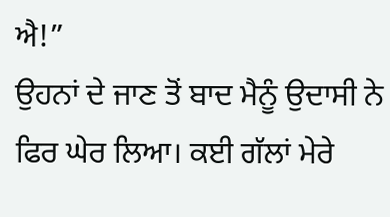ਐ!”
ਉਹਨਾਂ ਦੇ ਜਾਣ ਤੋਂ ਬਾਦ ਮੈਨੂੰ ਉਦਾਸੀ ਨੇ
ਫਿਰ ਘੇਰ ਲਿਆ। ਕਈ ਗੱਲਾਂ ਮੇਰੇ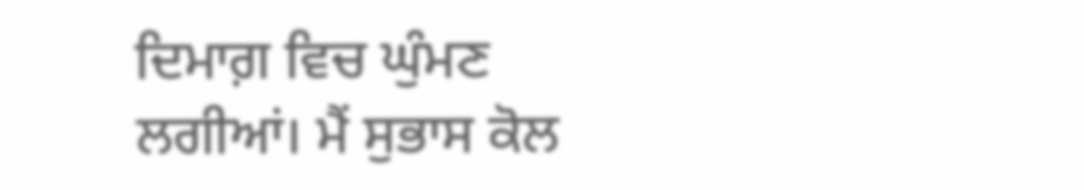ਦਿਮਾਗ਼ ਵਿਚ ਘੁੰਮਣ ਲਗੀਆਂ। ਮੈਂ ਸੁਭਾਸ ਕੋਲ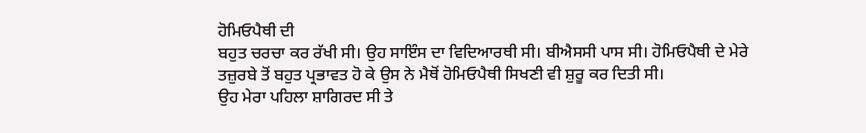ਹੋਮਿਓਪੈਥੀ ਦੀ
ਬਹੁਤ ਚਰਚਾ ਕਰ ਰੱਖੀ ਸੀ। ਉਹ ਸਾਇੰਸ ਦਾ ਵਿਦਿਆਰਥੀ ਸੀ। ਬੀਐਸਸੀ ਪਾਸ ਸੀ। ਹੋਮਿਓਪੈਥੀ ਦੇ ਮੇਰੇ
ਤਜ਼ੁਰਬੇ ਤੋਂ ਬਹੁਤ ਪ੍ਰਭਾਵਤ ਹੋ ਕੇ ਉਸ ਨੇ ਮੈਥੋਂ ਹੋਮਿਓਪੈਥੀ ਸਿਖਣੀ ਵੀ ਸ਼ੁਰੂ ਕਰ ਦਿਤੀ ਸੀ।
ਉਹ ਮੇਰਾ ਪਹਿਲਾ ਸ਼ਾਗਿਰਦ ਸੀ ਤੇ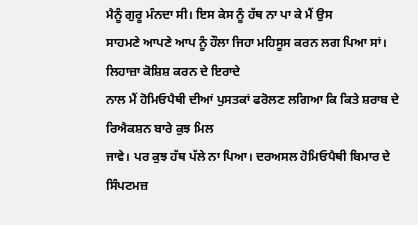ਮੈਨੂੰ ਗੁਰੂ ਮੰਨਦਾ ਸੀ। ਇਸ ਕੇਸ ਨੂੰ ਹੱਥ ਨਾ ਪਾ ਕੇ ਮੈਂ ਉਸ
ਸਾਹਮਣੇ ਆਪਣੇ ਆਪ ਨੂੰ ਹੌਲਾ ਜਿਹਾ ਮਹਿਸੂਸ ਕਰਨ ਲਗ ਪਿਆ ਸਾਂ। ਲਿਹਾਜ਼ਾ ਕੋਸ਼ਿਸ਼ ਕਰਨ ਦੇ ਇਰਾਦੇ
ਨਾਲ ਮੈਂ ਹੋਮਿਓਪੈਥੀ ਦੀਆਂ ਪੁਸਤਕਾਂ ਫਰੋਲਣ ਲਗਿਆ ਕਿ ਕਿਤੇ ਸ਼ਰਾਬ ਦੇ ਰਿਐਕਸ਼ਨ ਬਾਰੇ ਕੁਝ ਮਿਲ
ਜਾਵੇ। ਪਰ ਕੁਝ ਹੱਥ ਪੱਲੇ ਨਾ ਪਿਆ। ਦਰਅਸਲ ਹੋਮਿਓਪੈਥੀ ਬਿਮਾਰ ਦੇ ਸਿੰਪਟਮਜ਼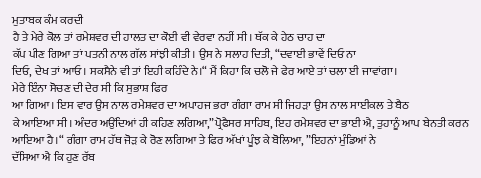ਮੁਤਾਬਕ ਕੰਮ ਕਰਦੀ
ਹੈ ਤੇ ਮੇਰੇ ਕੋਲ ਤਾਂ ਰਮੇਸ਼ਵਰ ਦੀ ਹਾਲਤ ਦਾ ਕੋਈ ਵੀ ਵੇਰਵਾ ਨਹੀਂ ਸੀ। ਥੱਕ ਕੇ ਹੇਠ ਚਾਹ ਦਾ
ਕੱਪ ਪੀਣ ਗਿਆ ਤਾਂ ਪਤਨੀ ਨਾਲ ਗੱਲ ਸਾਂਝੀ ਕੀਤੀ। ਉਸ ਨੇ ਸਲਾਹ ਦਿਤੀ, “ਦਵਾਈ ਭਾਵੇਂ ਦਿਓ ਨਾ
ਦਿਓ, ਦੇਖ ਤਾਂ ਆਓ। ਸਕਸੈਨੇ ਵੀ ਤਾਂ ਇਹੀ ਕਹਿੰਦੇ ਨੇ।“ ਮੈਂ ਕਿਹਾ ਕਿ ਚਲੋ ਜੇ ਫੇਰ ਆਏ ਤਾਂ ਚਲਾ ਈ ਜਾਵਾਂਗਾ।
ਮੇਰੇ ਇੰਨਾ ਸੋਚਣ ਦੀ ਦੇਰ ਸੀ ਕਿ ਸੁਭਾਸ਼ ਫਿਰ
ਆ ਗਿਆ। ਇਸ ਵਾਰ ਉਸ ਨਾਲ ਰਮੇਸ਼ਵਰ ਦਾ ਅਪਾਹਜ ਭਰਾ ਗੰਗਾ ਰਾਮ ਸੀ ਜਿਹੜਾ ਉਸ ਨਾਲ ਸਾਈਕਲ ਤੇ ਬੈਠ
ਕੇ ਆਇਆ ਸੀ। ਅੰਦਰ ਅਉਂਦਿਆਂ ਹੀ ਕਹਿਣ ਲਗਿਆ,”ਪ੍ਰੋਫੈਸਰ ਸਾਹਿਬ, ਇਹ ਰਮੇਸ਼ਵਰ ਦਾ ਭਾਈ ਐ, ਤੁਹਾਨੂੰ ਆਪ ਬੇਨਤੀ ਕਰਨ
ਆਇਆ ਹੈ।“ ਗੰਗਾ ਰਾਮ ਹੱਥ ਜੋੜ ਕੇ ਰੋਣ ਲਗਿਆ ਤੇ ਫਿਰ ਅੱਖਾਂ ਪੂੰਝ ਕੇ ਬੋਲਿਆ, ”ਇਹਨਾਂ ਮੁੰਡਿਆਂ ਨੇ
ਦੱਸਿਆ ਐ ਕਿ ਹੁਣ ਰੱਬ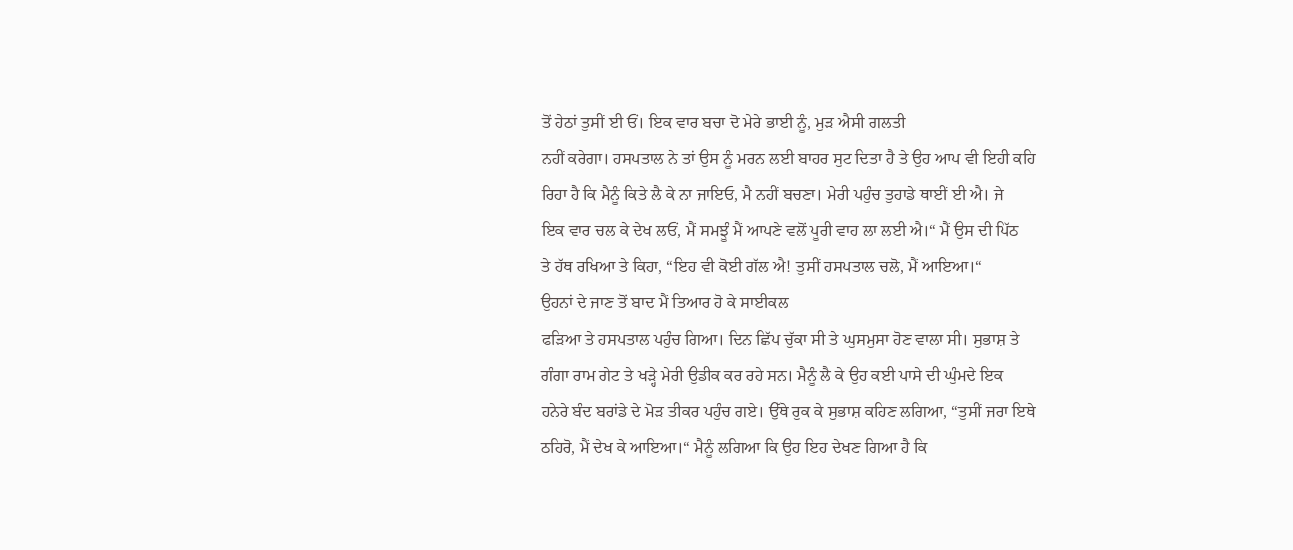ਤੋਂ ਹੇਠਾਂ ਤੁਸੀਂ ਈ ਓਂ। ਇਕ ਵਾਰ ਬਚਾ ਦੋ ਮੇਰੇ ਭਾਈ ਨੂੰ, ਮੁੜ ਐਸੀ ਗਲਤੀ
ਨਹੀਂ ਕਰੇਗਾ। ਹਸਪਤਾਲ ਨੇ ਤਾਂ ਉਸ ਨੂੰ ਮਰਨ ਲਈ ਬਾਹਰ ਸੁਟ ਦਿਤਾ ਹੈ ਤੇ ਉਹ ਆਪ ਵੀ ਇਹੀ ਕਹਿ
ਰਿਹਾ ਹੈ ਕਿ ਮੈਨੂੰ ਕਿਤੇ ਲੈ ਕੇ ਨਾ ਜਾਇਓ, ਮੈ ਨਹੀਂ ਬਚਣਾ। ਮੇਰੀ ਪਹੁੰਚ ਤੁਹਾਡੇ ਥਾਈਂ ਈ ਐ। ਜੇ
ਇਕ ਵਾਰ ਚਲ ਕੇ ਦੇਖ ਲਓਂ, ਮੈਂ ਸਮਝੂੰ ਮੈਂ ਆਪਣੇ ਵਲੋਂ ਪੂਰੀ ਵਾਹ ਲਾ ਲਈ ਐ।“ ਮੈਂ ਉਸ ਦੀ ਪਿੱਠ
ਤੇ ਹੱਥ ਰਖਿਆ ਤੇ ਕਿਹਾ, “ਇਹ ਵੀ ਕੋਈ ਗੱਲ ਐ! ਤੁਸੀਂ ਹਸਪਤਾਲ ਚਲੋ, ਮੈਂ ਆਇਆ।“
ਉਹਨਾਂ ਦੇ ਜਾਣ ਤੋਂ ਬਾਦ ਮੈਂ ਤਿਆਰ ਹੋ ਕੇ ਸਾਈਕਲ
ਫੜਿਆ ਤੇ ਹਸਪਤਾਲ ਪਹੁੰਚ ਗਿਆ। ਦਿਨ ਛਿੱਪ ਚੁੱਕਾ ਸੀ ਤੇ ਘੁਸਮੁਸਾ ਹੋਣ ਵਾਲਾ ਸੀ। ਸੁਭਾਸ਼ ਤੇ
ਗੰਗਾ ਰਾਮ ਗੇਟ ਤੇ ਖੜ੍ਹੇ ਮੇਰੀ ਉਡੀਕ ਕਰ ਰਹੇ ਸਨ। ਮੈਨੂੰ ਲੈ ਕੇ ਉਹ ਕਈ ਪਾਸੇ ਦੀ ਘੁੰਮਦੇ ਇਕ
ਹਨੇਰੇ ਬੰਦ ਬਰਾਂਡੇ ਦੇ ਮੋੜ ਤੀਕਰ ਪਹੁੰਚ ਗਏ। ਉੱਥੇ ਰੁਕ ਕੇ ਸੁਭਾਸ਼ ਕਹਿਣ ਲਗਿਆ, “ਤੁਸੀਂ ਜਰਾ ਇਥੇ
ਠਹਿਰੋ, ਮੈਂ ਦੇਖ ਕੇ ਆਇਆ।“ ਮੈਨੂੰ ਲਗਿਆ ਕਿ ਉਹ ਇਹ ਦੇਖਣ ਗਿਆ ਹੈ ਕਿ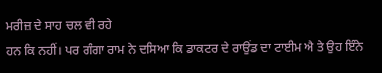ਮਰੀਜ਼ ਦੇ ਸਾਹ ਚਲ ਵੀ ਰਹੇ
ਹਨ ਕਿ ਨਹੀਂ। ਪਰ ਗੰਗਾ ਰਾਮ ਨੇ ਦਸਿਆ ਕਿ ਡਾਕਟਰ ਦੇ ਰਾਉਂਡ ਦਾ ਟਾਈਮ ਐ ਤੇ ਉਹ ਇੰਨੇ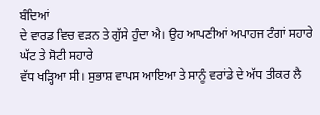ਬੰਦਿਆਂ
ਦੇ ਵਾਰਡ ਵਿਚ ਵੜਨ ਤੇ ਗੁੱਸੇ ਹੁੰਦਾ ਐ। ਉਹ ਆਪਣੀਆਂ ਅਪਾਹਜ ਟੰਗਾਂ ਸਹਾਰੇ ਘੱਟ ਤੇ ਸੋਟੀ ਸਹਾਰੇ
ਵੱਧ ਖੜ੍ਹਿਆ ਸੀ। ਸੁਭਾਸ਼ ਵਾਪਸ ਆਇਆ ਤੇ ਸਾਨੂੰ ਵਰਾਂਡੇ ਦੇ ਅੱਧ ਤੀਕਰ ਲੈ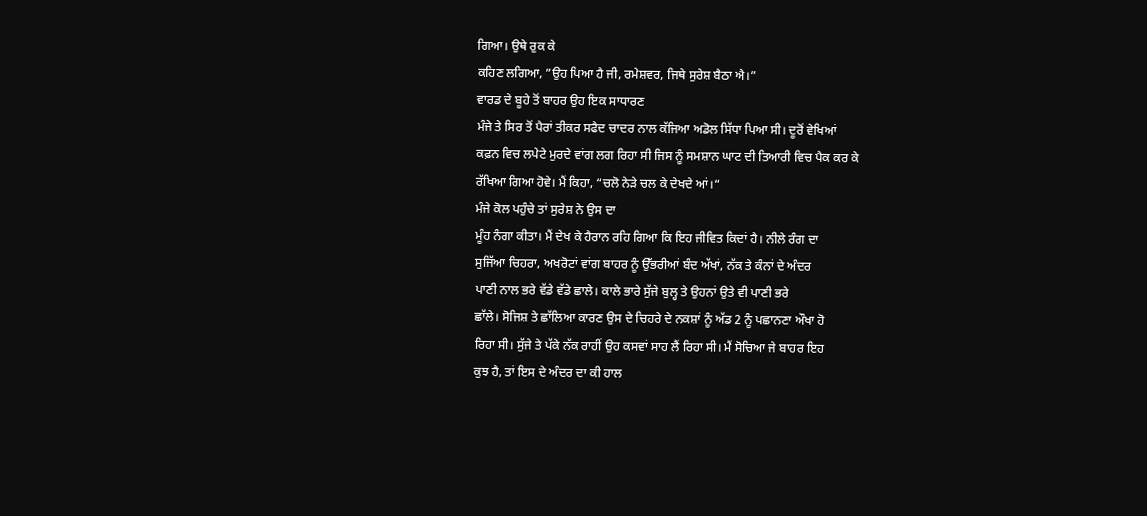ਗਿਆ। ਉਥੇ ਰੁਕ ਕੇ
ਕਹਿਣ ਲਗਿਆ, ”ਉਹ ਪਿਆ ਹੈ ਜੀ, ਰਮੇਸ਼ਵਰ, ਜਿਥੇ ਸੁਰੇਸ਼ ਬੈਠਾ ਐ।”
ਵਾਰਡ ਦੇ ਬੂਹੇ ਤੋਂ ਬਾਹਰ ਉਹ ਇਕ ਸਾਧਾਰਣ
ਮੰਜੇ ਤੇ ਸਿਰ ਤੋਂ ਪੈਰਾਂ ਤੀਕਰ ਸਫੈਦ ਚਾਦਰ ਨਾਲ ਕੱਜਿਆ ਅਡੋਲ ਸਿੱਧਾ ਪਿਆ ਸੀ। ਦੂਰੋਂ ਵੇਖਿਆਂ
ਕਫ਼ਨ ਵਿਚ ਲਪੇਟੇ ਮੁਰਦੇ ਵਾਂਗ ਲਗ ਰਿਹਾ ਸੀ ਜਿਸ ਨੂੰ ਸਮਸ਼ਾਨ ਘਾਟ ਦੀ ਤਿਆਰੀ ਵਿਚ ਪੈਕ ਕਰ ਕੇ
ਰੱਖਿਆ ਗਿਆ ਹੋਵੇ। ਮੈਂ ਕਿਹਾ, “ਚਲੋ ਨੇੜੇ ਚਲ ਕੇ ਦੇਖਦੇ ਆਂ।“
ਮੰਜੇ ਕੋਲ ਪਹੁੰਚੇ ਤਾਂ ਸੁਰੇਸ਼ ਨੇ ਉਸ ਦਾ
ਮੂੰਹ ਨੰਗਾ ਕੀਤਾ। ਮੈਂ ਦੇਖ ਕੇ ਹੈਰਾਨ ਰਹਿ ਗਿਆ ਕਿ ਇਹ ਜੀਵਿਤ ਕਿਦਾਂ ਹੈ। ਨੀਲੇ ਰੰਗ ਦਾ
ਸੁਜਿੱਆ ਚਿਹਰਾ, ਅਖਰੋਟਾਂ ਵਾਂਗ ਬਾਹਰ ਨੂੰ ਉੱਭਰੀਆਂ ਬੰਦ ਅੱਖਾਂ, ਨੱਕ ਤੇ ਕੰਨਾਂ ਦੇ ਅੰਦਰ
ਪਾਣੀ ਨਾਲ ਭਰੇ ਵੱਡੇ ਵੱਡੇ ਛਾਲੇ। ਕਾਲੇ ਭਾਰੇ ਸੁੱਜੇ ਬੁਲ੍ਹ ਤੇ ਉਹਨਾਂ ਉਤੇ ਵੀ ਪਾਣੀ ਭਰੇ
ਛਾੱਲੇ। ਸੋਜਿਸ਼ ਤੇ ਛਾੱਲਿਆ ਕਾਰਣ ਉਸ ਦੇ ਚਿਹਰੇ ਦੇ ਨਕਸ਼ਾਂ ਨੂੰ ਅੱਡ 2 ਨੂੰ ਪਛਾਨਣਾ ਔਖਾ ਹੋ
ਰਿਹਾ ਸੀ। ਸੁੱਜੇ ਤੇ ਪੱਕੇ ਨੱਕ ਰਾਹੀਂ ਉਹ ਕਸਵਾਂ ਸਾਹ ਲੈਂ ਰਿਹਾ ਸੀ। ਮੈਂ ਸੋਚਿਆ ਜੇ ਬਾਹਰ ਇਹ
ਕੁਝ ਹੈ, ਤਾਂ ਇਸ ਦੇ ਅੰਦਰ ਦਾ ਕੀ ਹਾਲ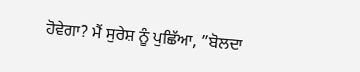ਹੋਵੇਗਾ? ਮੈਂ ਸੁਰੇਸ਼ ਨੂੰ ਪੁਛਿੱਆ, ”ਬੋਲਦਾ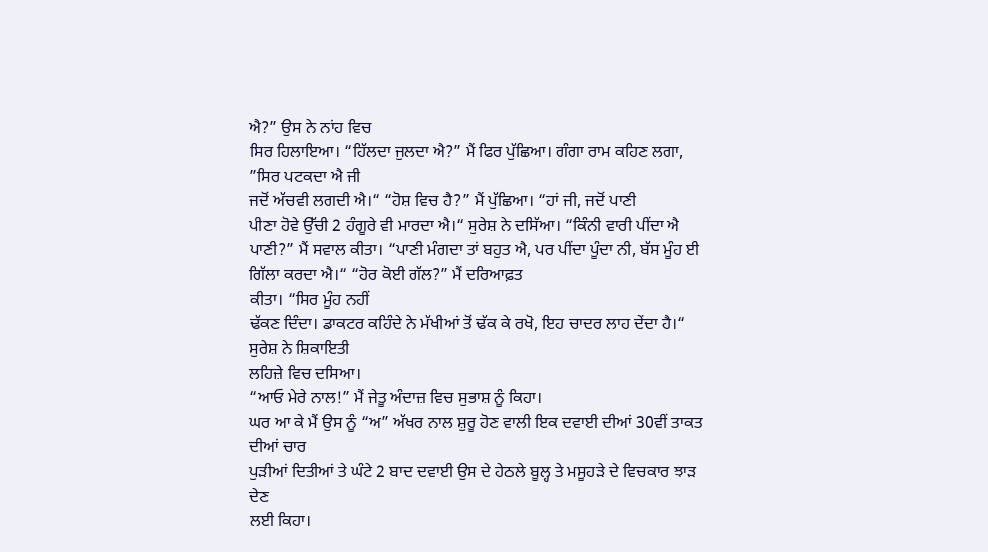ਐ?” ਉਸ ਨੇ ਨਾਂਹ ਵਿਚ
ਸਿਰ ਹਿਲਾਇਆ। “ਹਿੱਲਦਾ ਜੁਲਦਾ ਐ?” ਮੈਂ ਫਿਰ ਪੁੱਛਿਆ। ਗੰਗਾ ਰਾਮ ਕਹਿਣ ਲਗਾ, ”ਸਿਰ ਪਟਕਦਾ ਐ ਜੀ
ਜਦੋਂ ਅੱਚਵੀ ਲਗਦੀ ਐ।“ “ਹੋਸ਼ ਵਿਚ ਹੈ?” ਮੈਂ ਪੁੱਛਿਆ। “ਹਾਂ ਜੀ, ਜਦੋਂ ਪਾਣੀ
ਪੀਣਾ ਹੋਵੇ ਉੱਚੀ 2 ਹੰਗੂਰੇ ਵੀ ਮਾਰਦਾ ਐ।“ ਸੁਰੇਸ਼ ਨੇ ਦਸਿੱਆ। “ਕਿੰਨੀ ਵਾਰੀ ਪੀਂਦਾ ਐ ਪਾਣੀ?” ਮੈਂ ਸਵਾਲ ਕੀਤਾ। “ਪਾਣੀ ਮੰਗਦਾ ਤਾਂ ਬਹੁਤ ਐ, ਪਰ ਪੀਂਦਾ ਪੂੰਦਾ ਨੀ, ਬੱਸ ਮੂੰਹ ਈ
ਗਿੱਲਾ ਕਰਦਾ ਐ।“ “ਹੋਰ ਕੋਈ ਗੱਲ?” ਮੈਂ ਦਰਿਆਫ਼ਤ
ਕੀਤਾ। “ਸਿਰ ਮੂੰਹ ਨਹੀਂ
ਢੱਕਣ ਦਿੰਦਾ। ਡਾਕਟਰ ਕਹਿੰਦੇ ਨੇ ਮੱਖੀਆਂ ਤੋਂ ਢੱਕ ਕੇ ਰਖੋ, ਇਹ ਚਾਦਰ ਲਾਹ ਦੇਂਦਾ ਹੈ।“ ਸੁਰੇਸ਼ ਨੇ ਸ਼ਿਕਾਇਤੀ
ਲਹਿਜ਼ੇ ਵਿਚ ਦਸਿਆ।
“ਆਓ ਮੇਰੇ ਨਾਲ!” ਮੈਂ ਜੇਤੂ ਅੰਦਾਜ਼ ਵਿਚ ਸੁਭਾਸ਼ ਨੂੰ ਕਿਹਾ।
ਘਰ ਆ ਕੇ ਮੈਂ ਉਸ ਨੂੰ “ਅ” ਅੱਖਰ ਨਾਲ ਸ਼ੁਰੂ ਹੋਣ ਵਾਲੀ ਇਕ ਦਵਾਈ ਦੀਆਂ 30ਵੀਂ ਤਾਕਤ ਦੀਆਂ ਚਾਰ
ਪੁੜੀਆਂ ਦਿਤੀਆਂ ਤੇ ਘੰਟੇ 2 ਬਾਦ ਦਵਾਈ ਉਸ ਦੇ ਹੇਠਲੇ ਬੂਲ੍ਹ ਤੇ ਮਸੂਹੜੇ ਦੇ ਵਿਚਕਾਰ ਝਾੜ ਦੇਣ
ਲਈ ਕਿਹਾ।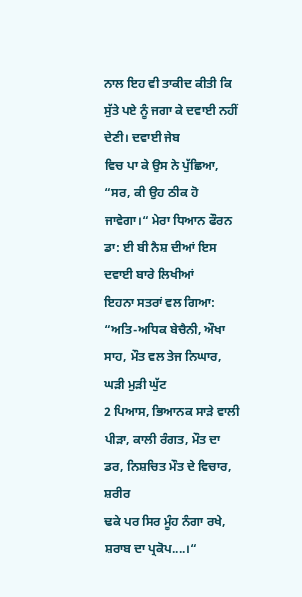ਨਾਲ ਇਹ ਵੀ ਤਾਕੀਦ ਕੀਤੀ ਕਿ ਸੁੱਤੇ ਪਏ ਨੂੰ ਜਗਾ ਕੇ ਦਵਾਈ ਨਹੀਂ ਦੇਣੀ। ਦਵਾਈ ਜੇਬ
ਵਿਚ ਪਾ ਕੇ ਉਸ ਨੇ ਪੁੱਛਿਆ, “ਸਰ, ਕੀ ਉਹ ਠੀਕ ਹੋ ਜਾਵੇਗਾ।“ ਮੇਰਾ ਧਿਆਨ ਫੌਰਨ ਡਾ: ਈ ਬੀ ਨੈਸ਼ ਦੀਆਂ ਇਸ ਦਵਾਈ ਬਾਰੇ ਲਿਖੀਆਂ
ਇਹਨਾ ਸਤਰਾਂ ਵਲ ਗਿਆ: “ਅਤਿ-ਅਧਿਕ ਬੇਚੈਨੀ, ਔਖਾ ਸਾਹ, ਮੌਤ ਵਲ ਤੇਜ ਨਿਘਾਰ, ਘੜੀ ਮੁੜੀ ਘੁੱਟ
2 ਪਿਆਸ, ਭਿਆਨਕ ਸਾੜੇ ਵਾਲੀ ਪੀੜਾ, ਕਾਲੀ ਰੰਗਤ, ਮੌਤ ਦਾ ਡਰ, ਨਿਸ਼ਚਿਤ ਮੌਤ ਦੇ ਵਿਚਾਰ, ਸ਼ਰੀਰ
ਢਕੇ ਪਰ ਸਿਰ ਮੂੰਹ ਨੰਗਾ ਰਖੇ, ਸ਼ਰਾਬ ਦਾ ਪ੍ਰਕੋਪ....।“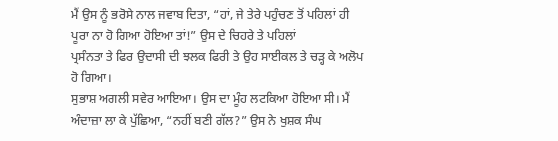ਮੈਂ ਉਸ ਨੂੰ ਭਰੋਸੇ ਨਾਲ ਜਵਾਬ ਦਿਤਾ, “ਹਾਂ, ਜੇ ਤੇਰੇ ਪਹੁੰਚਣ ਤੋਂ ਪਹਿਲਾਂ ਹੀ ਪੂਰਾ ਨਾ ਹੋ ਗਿਆ ਹੋਇਆ ਤਾਂ!” ਉਸ ਦੇ ਚਿਹਰੇ ਤੇ ਪਹਿਲਾਂ
ਪ੍ਰਸੰਨਤਾ ਤੇ ਫਿਰ ਉਦਾਸੀ ਦੀ ਝਲਕ ਫਿਰੀ ਤੇ ਉਹ ਸਾਈਕਲ ਤੇ ਚੜ੍ਹ ਕੇ ਅਲੋਪ ਹੋ ਗਿਆ।
ਸੁਭਾਸ਼ ਅਗਲੀ ਸਵੇਰ ਆਇਆ। ਉਸ ਦਾ ਮੂੰਹ ਲਟਕਿਆ ਹੋਇਆ ਸੀ। ਮੈਂ ਅੰਦਾਜ਼ਾ ਲਾ ਕੇ ਪੁੱਛਿਆ, “ਨਹੀਂ ਬਣੀ ਗੱਲ?” ਉਸ ਨੇ ਖੁਸ਼ਕ ਸੰਘ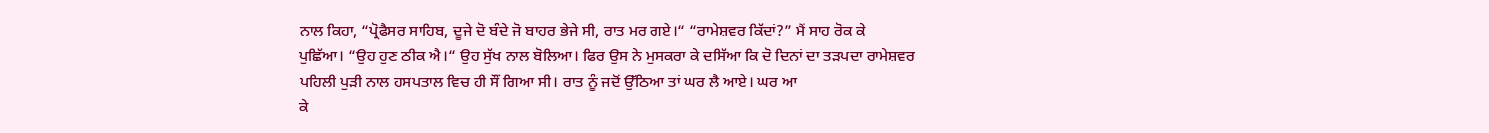ਨਾਲ ਕਿਹਾ, “ਪ੍ਰੋਫੈਸਰ ਸਾਹਿਬ, ਦੂਜੇ ਦੋ ਬੰਦੇ ਜੋ ਬਾਹਰ ਭੇਜੇ ਸੀ, ਰਾਤ ਮਰ ਗਏ।“ “ਰਾਮੇਸ਼ਵਰ ਕਿੱਦਾਂ?” ਮੈਂ ਸਾਹ ਰੋਕ ਕੇ
ਪੁਛਿੱਆ। “ਉਹ ਹੁਣ ਠੀਕ ਐ।“ ਉਹ ਸੁੱਖ ਨਾਲ ਬੋਲਿਆ। ਫਿਰ ਉਸ ਨੇ ਮੁਸਕਰਾ ਕੇ ਦਸਿੱਆ ਕਿ ਦੋ ਦਿਨਾਂ ਦਾ ਤੜਪਦਾ ਰਾਮੇਸ਼ਵਰ
ਪਹਿਲੀ ਪੁੜੀ ਨਾਲ ਹਸਪਤਾਲ ਵਿਚ ਹੀ ਸੌਂ ਗਿਆ ਸੀ। ਰਾਤ ਨੂੰ ਜਦੋਂ ਉੱਠਿਆ ਤਾਂ ਘਰ ਲੈ ਆਏ। ਘਰ ਆ
ਕੇ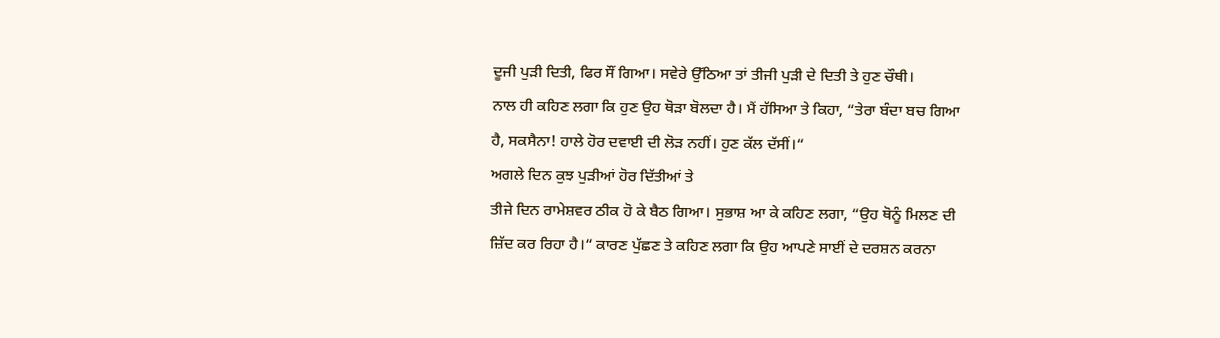ਦੂਜੀ ਪੁੜੀ ਦਿਤੀ, ਫਿਰ ਸੌਂ ਗਿਆ। ਸਵੇਰੇ ਉੱਠਿਆ ਤਾਂ ਤੀਜੀ ਪੁੜੀ ਦੇ ਦਿਤੀ ਤੇ ਹੁਣ ਚੌਥੀ।
ਨਾਲ ਹੀ ਕਹਿਣ ਲਗਾ ਕਿ ਹੁਣ ਉਹ ਥੋੜਾ ਬੋਲਦਾ ਹੈ। ਮੈਂ ਹੱਸਿਆ ਤੇ ਕਿਹਾ, “ਤੇਰਾ ਬੰਦਾ ਬਚ ਗਿਆ
ਹੈ, ਸਕਸੈਨਾ! ਹਾਲੇ ਹੋਰ ਦਵਾਈ ਦੀ ਲੋੜ ਨਹੀਂ। ਹੁਣ ਕੱਲ ਦੱਸੀਂ।“
ਅਗਲੇ ਦਿਨ ਕੁਝ ਪੁੜੀਆਂ ਹੋਰ ਦਿੱਤੀਆਂ ਤੇ
ਤੀਜੇ ਦਿਨ ਰਾਮੇਸ਼ਵਰ ਠੀਕ ਹੋ ਕੇ ਬੈਠ ਗਿਆ। ਸੁਭਾਸ਼ ਆ ਕੇ ਕਹਿਣ ਲਗਾ, “ਉਹ ਥੋਨੂੰ ਮਿਲਣ ਦੀ
ਜ਼ਿੱਦ ਕਰ ਰਿਹਾ ਹੈ।“ ਕਾਰਣ ਪੁੱਛਣ ਤੇ ਕਹਿਣ ਲਗਾ ਕਿ ਉਹ ਆਪਣੇ ਸਾਈਂ ਦੇ ਦਰਸ਼ਨ ਕਰਨਾ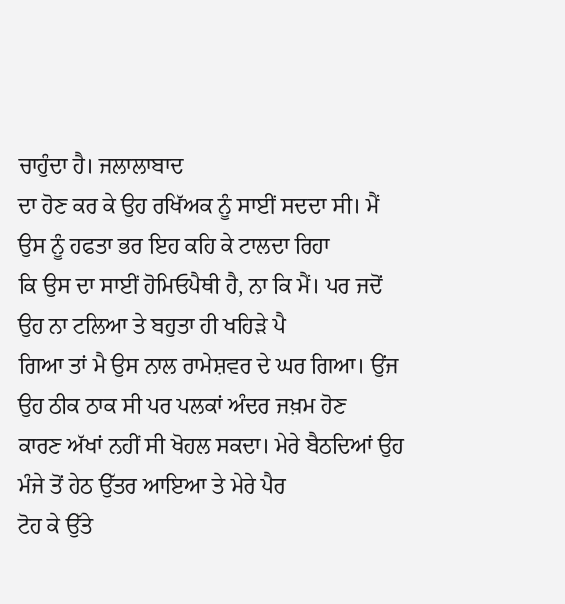ਚਾਹੁੰਦਾ ਹੈ। ਜਲਾਲਾਬਾਦ
ਦਾ ਹੋਣ ਕਰ ਕੇ ਉਹ ਰਖਿੱਅਕ ਨੂੰ ਸਾਈਂ ਸਦਦਾ ਸੀ। ਮੈਂ ਉਸ ਨੂੰ ਹਫਤਾ ਭਰ ਇਹ ਕਹਿ ਕੇ ਟਾਲਦਾ ਰਿਹਾ
ਕਿ ਉਸ ਦਾ ਸਾਈਂ ਹੋਮਿਓਪੈਥੀ ਹੈ, ਨਾ ਕਿ ਮੈਂ। ਪਰ ਜਦੋਂ ਉਹ ਨਾ ਟਲਿਆ ਤੇ ਬਹੁਤਾ ਹੀ ਖਹਿੜੇ ਪੈ
ਗਿਆ ਤਾਂ ਮੈ ਉਸ ਨਾਲ ਰਾਮੇਸ਼ਵਰ ਦੇ ਘਰ ਗਿਆ। ਉਂਜ ਉਹ ਠੀਕ ਠਾਕ ਸੀ ਪਰ ਪਲਕਾਂ ਅੰਦਰ ਜਖ਼ਮ ਹੋਣ
ਕਾਰਣ ਅੱਖਾਂ ਨਹੀਂ ਸੀ ਖੋਹਲ ਸਕਦਾ। ਮੇਰੇ ਬੈਠਦਿਆਂ ਉਹ ਮੰਜੇ ਤੋਂ ਹੇਠ ਉੱਤਰ ਆਇਆ ਤੇ ਮੇਰੇ ਪੈਰ
ਟੋਹ ਕੇ ਉੱਤੇ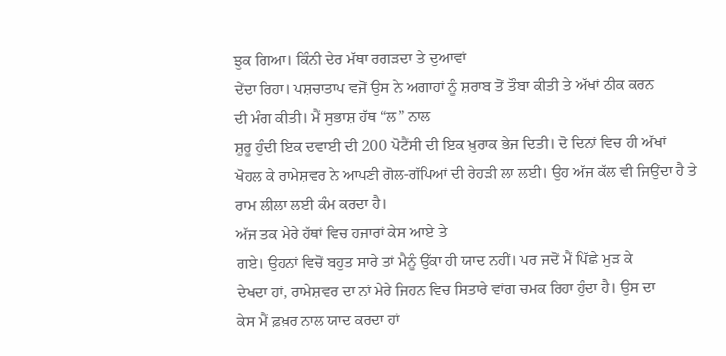ਝੁਕ ਗਿਆ। ਕਿੰਨੀ ਦੇਰ ਮੱਥਾ ਰਗੜਦਾ ਤੇ ਦੁਆਵਾਂ
ਦੇਂਦਾ ਰਿਹਾ। ਪਸ਼ਚਾਤਾਪ ਵਜੋਂ ਉਸ ਨੇ ਅਗਾਹਾਂ ਨੂੰ ਸ਼ਰਾਬ ਤੋਂ ਤੌਬਾ ਕੀਤੀ ਤੇ ਅੱਖਾਂ ਠੀਕ ਕਰਨ
ਦੀ ਮੰਗ ਕੀਤੀ। ਮੈਂ ਸੁਭਾਸ਼ ਹੱਥ “ਲ” ਨਾਲ
ਸ਼ੁਰੂ ਹੁੰਦੀ ਇਕ ਦਵਾਈ ਦੀ 200 ਪੋਟੈਂਸੀ ਦੀ ਇਕ ਖ਼ੁਰਾਕ ਭੇਜ ਦਿਤੀ। ਦੋ ਦਿਨਾਂ ਵਿਚ ਹੀ ਅੱਖਾਂ
ਖੋਹਲ ਕੇ ਰਾਮੇਸ਼ਵਰ ਨੇ ਆਪਣੀ ਗੋਲ-ਗੱਪਿਆਂ ਦੀ ਰੇਹੜੀ ਲਾ ਲਈ। ਉਹ ਅੱਜ ਕੱਲ ਵੀ ਜਿਉਂਦਾ ਹੈ ਤੇ
ਰਾਮ ਲੀਲਾ ਲਈ ਕੰਮ ਕਰਦਾ ਹੈ।
ਅੱਜ ਤਕ ਮੇਰੇ ਹੱਥਾਂ ਵਿਚ ਹਜਾਰਾਂ ਕੇਸ ਆਏ ਤੇ
ਗਏ। ਉਹਨਾਂ ਵਿਚੋਂ ਬਹੁਤ ਸਾਰੇ ਤਾਂ ਮੈਨੂੰ ਉੱਕਾ ਹੀ ਯਾਦ ਨਹੀਂ। ਪਰ ਜਦੋਂ ਮੈਂ ਪਿੱਛੇ ਮੁੜ ਕੇ
ਦੇਖਦਾ ਹਾਂ, ਰਾਮੇਸ਼ਵਰ ਦਾ ਨਾਂ ਮੇਰੇ ਜਿਹਨ ਵਿਚ ਸਿਤਾਰੇ ਵਾਂਗ ਚਮਕ ਰਿਹਾ ਹੁੰਦਾ ਹੈ। ਉਸ ਦਾ
ਕੇਸ ਮੈਂ ਫ਼ਖ਼ਰ ਨਾਲ ਯਾਦ ਕਰਦਾ ਹਾਂ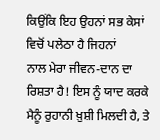ਕਿਉਂਕਿ ਇਹ ਉਹਨਾਂ ਸਭ ਕੇਸਾਂ ਵਿਚੋਂ ਪਲੇਠਾ ਹੈ ਜਿਹਨਾਂ
ਨਾਲ ਮੇਰਾ ਜੀਵਨ-ਦਾਨ ਦਾ ਰਿਸ਼ਤਾ ਹੈ! ਇਸ ਨੂੰ ਯਾਦ ਕਰਕੇ ਮੈਨੂੰ ਰੁਹਾਨੀ ਖ਼ੁਸ਼ੀ ਮਿਲਦੀ ਹੈ, ਤੇ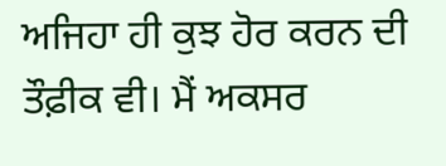ਅਜਿਹਾ ਹੀ ਕੁਝ ਹੋਰ ਕਰਨ ਦੀ ਤੌਫ਼ੀਕ ਵੀ। ਮੈਂ ਅਕਸਰ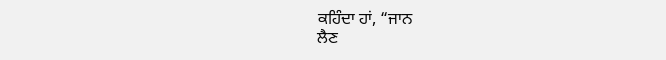ਕਹਿੰਦਾ ਹਾਂ, “ਜਾਨ
ਲੈਣ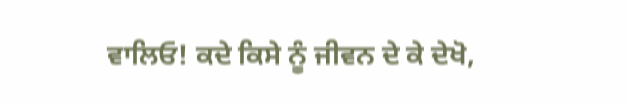ਵਾਲਿਓ! ਕਦੇ ਕਿਸੇ ਨੂੰ ਜੀਵਨ ਦੇ ਕੇ ਦੇਖੋ,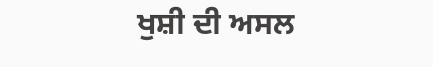ਖੁਸ਼ੀ ਦੀ ਅਸਲ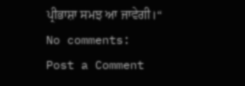ਪ੍ਰੀਭਾਸ਼ਾ ਸਮਝ ਆ ਜਾਵੇਗੀ।“
No comments:
Post a Comment